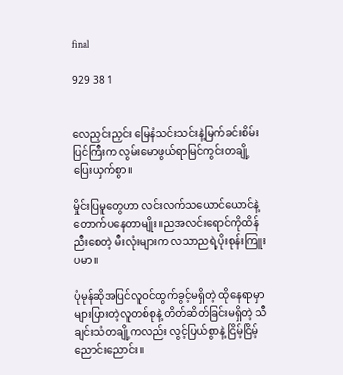final

929 38 1


လေညှင်းညှင်း မြေနံသင်းသင်းနဲ့မြက်ခင်းစိမ်းပြင်ကြီးက လွမ်းမောဖွယ်ရာမြင်ကွင်းတချို့ ပြေးယှက်စွာ။

မှိုင်းပြမူတွေဟာ လင်းလက်သယောင်ယောင်နဲ့ တောက်ပနေတာမျိုး။ညအလင်းရောင်ကိုထိန်ညီးစေတဲ့ မီးလုံးများက လသာညရဲ့ပိုးစုန်းကြူးပမာ။

ပုံမုန်ဆိုအပြင်လူဝင်ထွက်ခွင့်မရှိတဲ့ ထိုနေရာမှာ များပြားတဲ့လူတစ်စုနဲ့ တိတ်ဆိတ်ခြင်းမရှိတဲ့ သီချင်းသံတချို့ကလည်း လွင့်ပြယ်စွာနဲ့ ငြိမ့်ငြိမ့်ညောင်းညောင်း။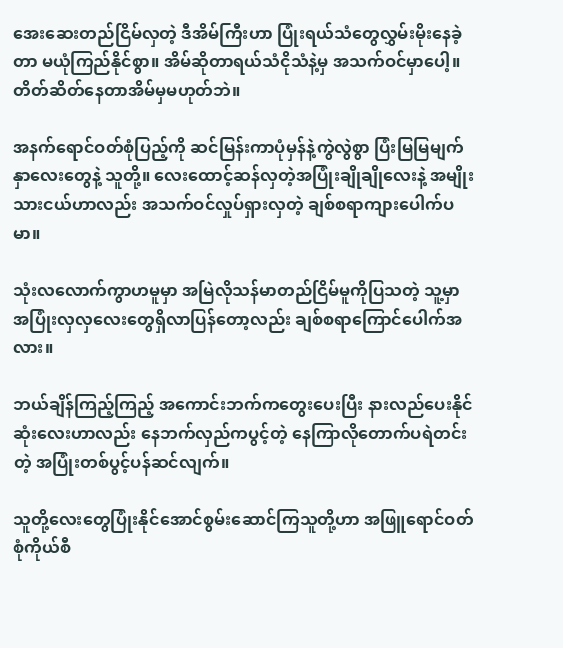အေးဆေးတည်ငြိမ်လှတဲ့ ဒီအိမ်ကြီးဟာ ပြုံးရယ်သံတွေလွှမ်းမိုးနေခဲ့တာ မယုံကြည်နိုင်စွာ။ အိမ်ဆိုတာရယ်သံငိုသံနဲ့မှ အသက်ဝင်မှာပေါ့။ တိတ်ဆိတ်နေတာအိမ်မှမဟုတ်ဘဲ။

အနက်ရောင်ဝတ်စုံပြည့်ကို ဆင်မြန်းကာပုံမှန်နဲ့ကွဲလွဲစွာ ပြံးမြမြမျက်နှာလေးတွေနဲ့ သူတို့။ လေးထောင့်ဆန်လှတဲ့အပြုံးချိုချိုလေးနဲ့ အမျိုးသားငယ်ဟာလည်း အသက်ဝင်လှုပ်ရှားလှတဲ့ ချစ်စရာကျားပေါက်ပမာ။

သုံးလလောက်ကွာဟမူမှာ အမြဲလိုသန်မာတည်ငြိမ်မူကိုပြသတဲ့ သူ့မှာအပြုံးလှလှလေးတွေရှိလာပြန်တော့လည်း ချစ်စရာကြောင်ပေါက်အလား။

ဘယ်ချိန်ကြည့်ကြည့် အကောင်းဘက်ကတွေးပေးပြီး နားလည်ပေးနိုင်ဆုံးလေးဟာလည်း နေဘက်လှည်ကပွင့်တဲ့ နေကြာလိုတောက်ပရဲတင်းတဲ့ အပြုံးတစ်ပွင့်ပန်ဆင်လျက်။

သူတို့လေးတွေပြုံးနိုင်အောင်စွမ်းဆောင်ကြသူတို့ဟာ အဖြူရောင်ဝတ်စုံကိုယ်စီ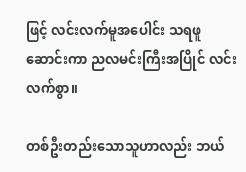ဖြင့် လင်းလက်မူအပေါင်း သရဖူဆောင်းကာ ညလမင်းကြီးအပြိုင် လင်းလက်စွာ။

တစ်ဦးတည်းသောသူဟာလည်း ဘယ်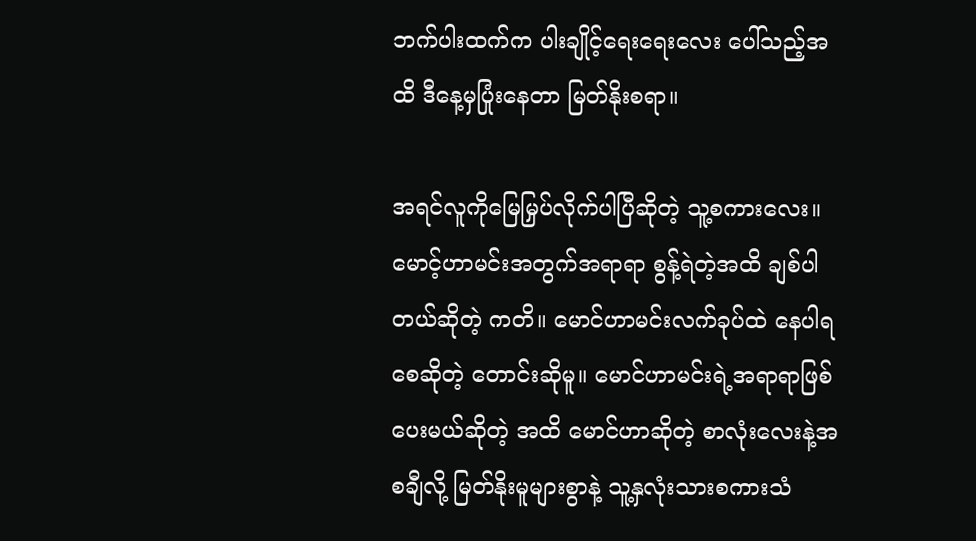ဘက်‌ပါးထက်က ပါးချိုင့်ရေးရေးလေး ပေါ်‌သည့်အထိ ဒီနေ့မှပြုံးနေတာ မြတ်နိုးစရာ။

အရင်လူကိုမြေမြှပ်လိုက်ပါပြီဆိုတဲ့ သူ့စကားလေး။ မောင့်ဟာမင်းအတွက်အရာရာ စွန့်ရဲတဲ့အထိ ချစ်ပါတယ်ဆိုတဲ့ ကတိ။ မောင်ဟာမင်းလက်ခုပ်ထဲ နေပါရစေဆိုတဲ့ တောင်းဆိုမူ။ မောင်ဟာမင်းရဲ့အရာရာဖြစ်ပေးမယ်ဆိုတဲ့ အထိ မောင်ဟာဆိုတဲ့ စာလုံးလေးနဲ့အစချီလို့ မြတ်နိုးမူများစွာနဲ့ သူ့နှလုံးသားစကားသံ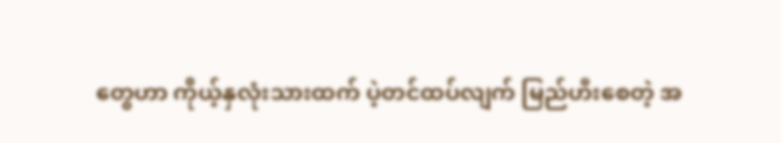တွေဟာ ကိုယ့်နှလုံးသားထက် ပဲ့တင်ထပ်လျက် မြည်ဟီးစေတဲ့ အ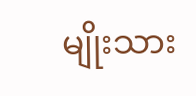မျိုးသား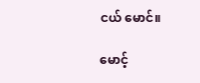ငယ် မောင်။

မောင့်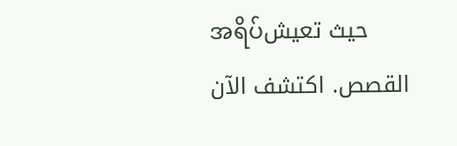အရိပ်حيث تعيش القصص. اكتشف الآن